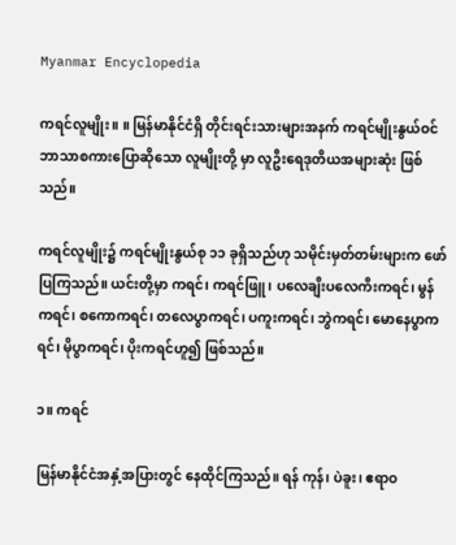Myanmar Encyclopedia

ကရင်လူမျိုး။ ။ မြန်မာနိုင်ငံရှိ တိုင်းရင်းသားများအနက် ကရင်မျိုးနွယ်ဝင် ဘာသာစကားပြောဆိုသော လူမျိုးတို့ မှာ လူဦးရေဒုတိယအများဆုံး ဖြစ်သည်။

ကရင်လူမျိုး၌ ကရင်မျိုးနွယ်စု ၁၁ ခုရှိသည်ဟု သမိုင်းမှတ်တမ်းများက ဖော်ပြကြသည်။ ယင်းတို့မှာ ကရင်၊ ကရင်ဖြူ၊ ပလေချီးပလေကီးကရင်၊ မွန်ကရင်၊ စကောကရင်၊ တလေပွာကရင်၊ ပကူးကရင်၊ ဘွဲကရင်၊ မောနေပွာကရင်၊ မိုပွာကရင်၊ ပိုးကရင်ဟူ၍ ဖြစ်သည်။

၁။ ကရင်

မြန်မာနိုင်ငံအနှံ့အပြားတွင် နေထိုင်ကြသည်။ ရန် ကုန်၊ ပဲခူး၊ ဧရာဝ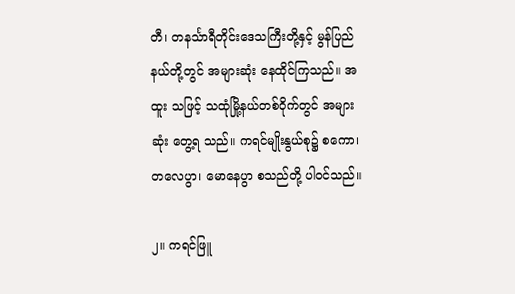တီ၊ တနင်္သာရီတိုင်းဒေသကြီးတို့နှင့် မွန်ပြည်နယ်တို့တွင် အများဆုံး နေထိုင်ကြသည်။ အထူး သဖြင့် သထုံမြို့နယ်တစ်ဝိုက်တွင် အများဆုံး တွေ့ရ သည်။ ကရင်မျိုးနွယ်စု၌ စကော၊ တလေပွာ၊ မောနေပွာ စသည်တို့ ပါဝင်သည်။

၂။ ကရင်ဖြူ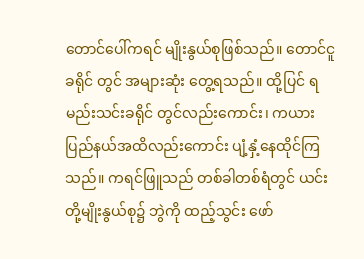တောင်ပေါ်ကရင် မျိုးနွယ်စုဖြစ်သည်။ တောင်ငူခရိုင် တွင် အများဆုံး တွေ့ရသည်။ ထို့ပြင် ရမည်းသင်းခရိုင် တွင်လည်းကောင်း၊ ကယားပြည်နယ်အထိလည်းကောင်း ပျံ့နှံ့နေထိုင်ကြသည်။ ကရင်ဖြူသည် တစ်ခါတစ်ရံတွင် ယင်းတို့မျိုးနွယ်စု၌ ဘွဲကို ထည့်သွင်း ဖော်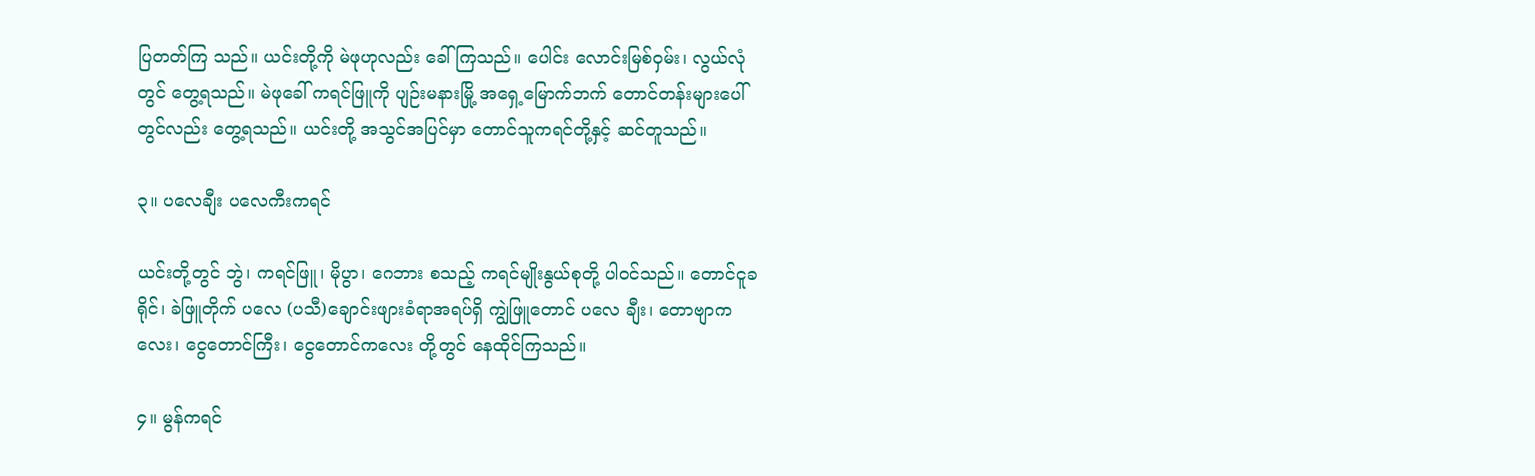ပြတတ်ကြ သည်။ ယင်းတို့ကို မဲဖုဟုလည်း ခေါ်ကြသည်။ ပေါင်း လောင်းမြစ်ဝှမ်း၊ လွယ်လုံတွင် တွေ့ရသည်။ မဲဖုခေါ် ကရင်ဖြူကို ပျဉ်းမနားမြို့ အရှေ့မြောက်ဘက် တောင်တန်းများပေါ်တွင်လည်း တွေ့ရသည်။ ယင်းတို့ အသွင်အပြင်မှာ တောင်သူကရင်တို့နှင့် ဆင်တူသည်။

၃။ ပလေချီး ပလေကီးကရင်

ယင်းတို့တွင် ဘွဲ၊ ကရင်ဖြူ၊ မိုပွာ၊ ဂေဘား စသည့် ကရင်မျိုးနွယ်စုတို့ ပါဝင်သည်။ တောင်ငူခရိုင်၊ ခဲဖြူတိုက် ပလေ (ပသီ)ချောင်းဖျားခံရာအရပ်ရှိ ကျွဲဖြူတောင် ပလေ ချီး၊ တောဗျာကလေး၊ ငွေတောင်ကြီး၊ ငွေတောင်ကလေး တို့တွင် နေထိုင်ကြသည်။

၄။ မွန်ကရင်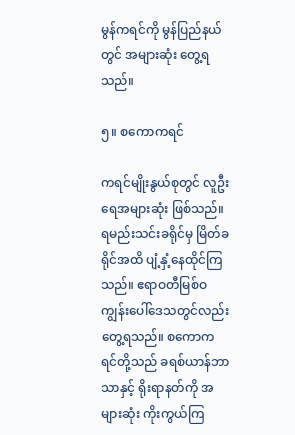မွန်ကရင်ကို မွန်ပြည်နယ်တွင် အများဆုံး တွေ့ရ သည်။

၅။ စကောကရင်

ကရင်မျိုးနွယ်စုတွင် လူဦးရေအများဆုံး ဖြစ်သည်။ ရမည်းသင်းခရိုင်မှ မြိတ်ခရိုင်အထိ ပျံ့နှံ့နေထိုင်ကြသည်။ ဧရာဝတီမြစ်ဝကျွန်းပေါ်ဒေသတွင်လည်း တွေ့ရသည်။ စကောကရင်တို့သည် ခရစ်ယာန်ဘာသာနှင့် ရိုးရာနတ်ကို အများဆုံး ကိုးကွယ်ကြ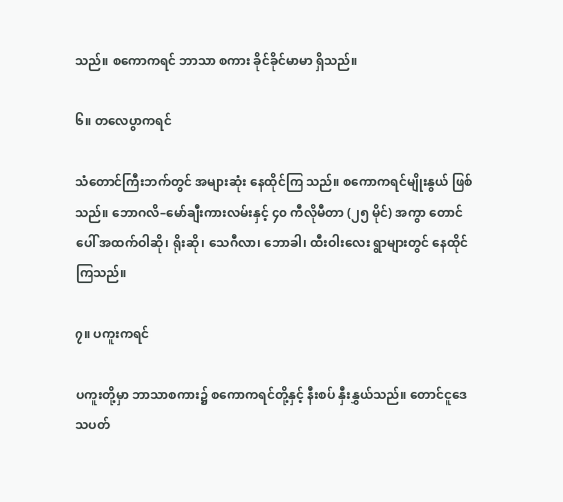သည်။ စကောကရင် ဘာသာ စကား ခိုင်ခိုင်မာမာ ရှိသည်။

၆။ တလေပွာကရင်

သံတောင်ကြီးဘက်တွင် အများဆုံး နေထိုင်ကြ သည်။ စကောကရင်မျိုးနွယ် ဖြစ်သည်။ ဘောဂလိ–မော်ချီးကားလမ်းနှင့် ၄၀ ကီလိုမီတာ (၂၅ မိုင်) အကွာ တောင်ပေါ် အထက်ဝါဆို၊ ရိုးဆို၊ သေဂီလာ၊ ဘောခါ၊ ထီးဝါးလေး ရွာများတွင် နေထိုင်ကြသည်။

၇။ ပကူးကရင်

ပကူးတို့မှာ ဘာသာစကား၌ စကောကရင်တို့နှင့် နီးစပ် နှီးနွှယ်သည်။ တောင်ငူဒေသပတ်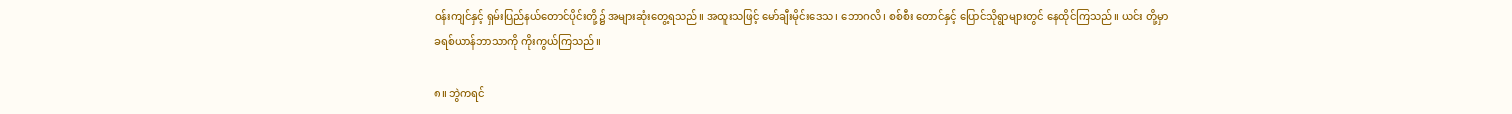ဝန်းကျင်နှင့် ရှမ်းပြည်နယ်တောင်ပိုင်းတို့၌ အများဆုံးတွေ့ရသည်။ အထူးသဖြင့် မော်ချီးမိုင်းဒေသ၊ ဘောဂလိ၊ စစ်စီး တောင်နှင့် ပြောင်သိုရွာများတွင် နေထိုင်ကြသည်။ ယင်း တို့မှာ ခရစ်ယာန်ဘာသာကို ကိုးကွယ်ကြသည်။

၈။ ဘွဲကရင်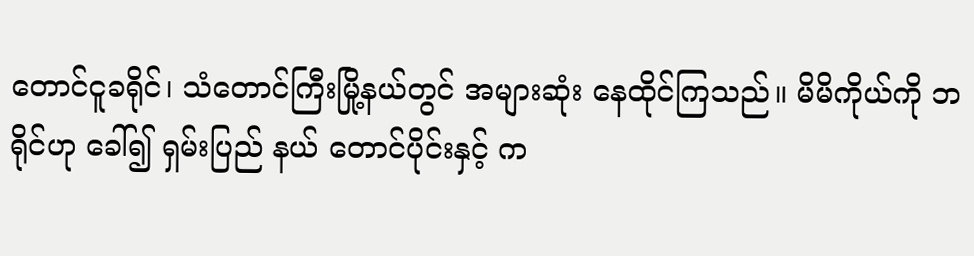တောင်ငူခရိုင်၊ သံတောင်ကြီးမြို့နယ်တွင် အများဆုံး နေထိုင်ကြသည်။ မိမိကိုယ်ကို ဘရိုင်ဟု ခေါ်၍ ရှမ်းပြည် နယ် တောင်ပိုင်းနှင့် က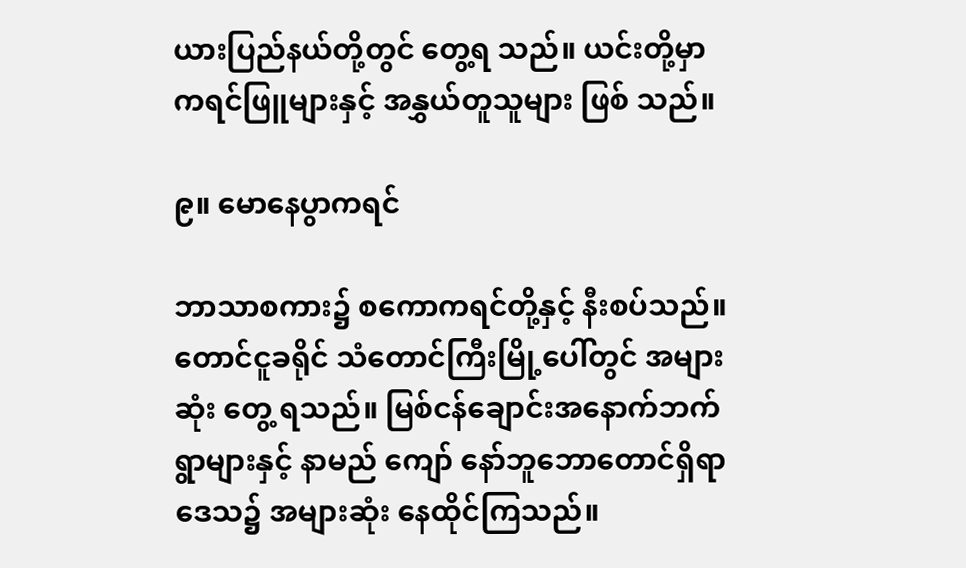ယားပြည်နယ်တို့တွင် တွေ့ရ သည်။ ယင်းတို့မှာ ကရင်ဖြူများနှင့် အနွှယ်တူသူများ ဖြစ် သည်။

၉။ မောနေပွာကရင်

ဘာသာစကား၌ စကောကရင်တို့နှင့် နီးစပ်သည်။ တောင်ငူခရိုင် သံတောင်ကြီးမြို့ပေါ်တွင် အများဆုံး တွေ့ ရသည်။ မြစ်ငန်ချောင်းအနောက်ဘက် ရွာများနှင့် နာမည် ကျော် နော်ဘူဘောတောင်ရှိရာဒေသ၌ အများဆုံး နေထိုင်ကြသည်။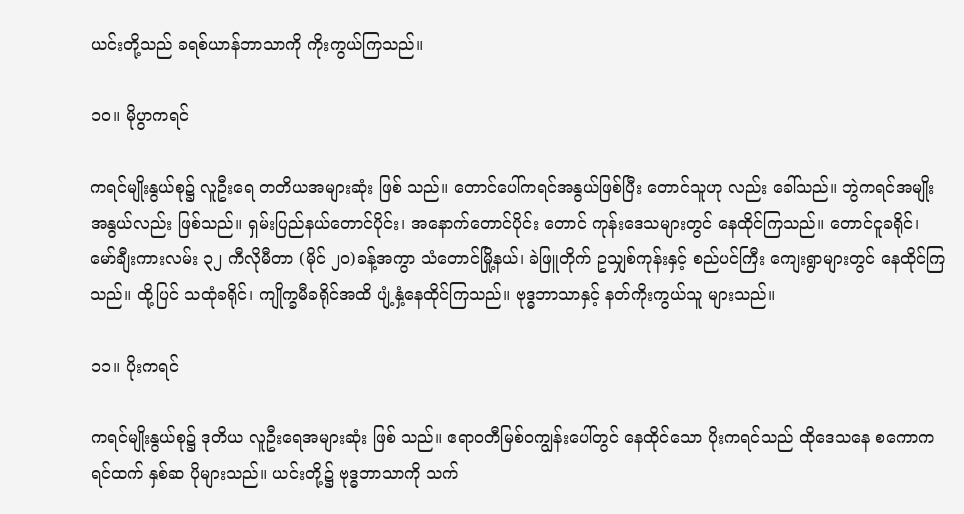ယင်းတို့သည် ခရစ်ယာန်ဘာသာကို ကိုးကွယ်ကြသည်။

၁၀။ မိုပွာကရင်

ကရင်မျိုးနွယ်စု၌ လူဦးရေ တတိယအများဆုံး ဖြစ် သည်။ တောင်ပေါ်ကရင်အနွယ်ဖြစ်ပြီး တောင်သူဟု လည်း ခေါ်သည်။ ဘွဲကရင်အမျိုးအနွယ်လည်း ဖြစ်သည်။ ရှမ်းပြည်နယ်တောင်ပိုင်း၊ အနောက်တောင်ပိုင်း တောင် ကုန်းဒေသများတွင် နေထိုင်ကြသည်။ တောင်ငူခရိုင်၊ မော်ချီးကားလမ်း ၃၂ ကီလိုမီတာ (မိုင် ၂၀)ခန့်အကွာ သံတောင်မြို့နယ်၊ ခဲဖြူတိုက် ဥသျှစ်ကုန်းနှင့် စည်ပင်ကြီး ကျေးရွာများတွင် နေထိုင်ကြသည်။ ထို့ပြင် သထုံခရိုင်၊ ကျိုက္ခမီခရိုင်အထိ ပျံ့နှံ့နေထိုင်ကြသည်။ ဗုဒ္ဓဘာသာနှင့် နတ်ကိုးကွယ်သူ များသည်။

၁၁။ ပိုးကရင်

ကရင်မျိုးနွယ်စု၌ ဒုတိယ လူဦးရေအများဆုံး ဖြစ် သည်။ ဧရာဝတီမြစ်ဝကျွန်းပေါ်တွင် နေထိုင်သော ပိုးကရင်သည် ထိုဒေသနေ စကောကရင်ထက် နှစ်ဆ ပိုများသည်။ ယင်းတို့၌ ဗုဒ္ဓဘာသာကို သက်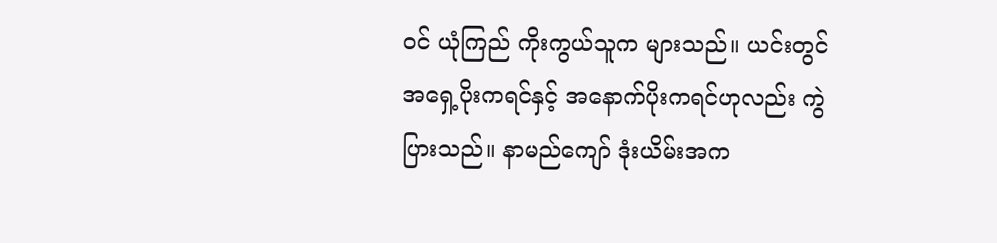ဝင် ယုံကြည် ကိုးကွယ်သူက များသည်။ ယင်းတွင် အရှေ့ပိုးကရင်နှင့် အနောက်ပိုးကရင်ဟုလည်း ကွဲပြားသည်။ နာမည်ကျော် ဒုံးယိမ်းအက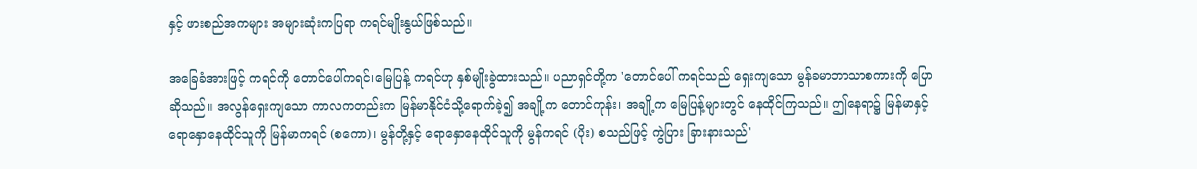နှင့် ဖားစည်အကများ အများဆုံးကပြရာ ကရင်မျိုးနွယ်ဖြစ်သည်။

အခြေခံအားဖြင့် ကရင်ကို တောင်ပေါ်ကရင်၊မြေပြန့် ကရင်ဟု နှစ်မျိုးခွဲထားသည်။ ပညာရှင်တို့က 'တောင်ပေါ် ကရင်သည် ရှေးကျသော မွန်ခမာဘာသာစကားကို ပြောဆိုသည်။ အလွန်ရှေးကျသော ကာလကတည်းက မြန်မာနိုင်ငံသို့ရောက်ခဲ့၍ အချို့က တောင်ကုန်း၊ အချို့က မြေပြန့်များတွင် နေထိုင်ကြသည်။ ဤနေရာ၌ မြန်မာနှင့် ရောနှောနေထိုင်သူကို မြန်မာကရင် (စကော)၊ မွန်တို့နှင့် ရောနှောနေထိုင်သူကို မွန်ကရင် (ပိုး) စသည်ဖြင့် ကွဲပြား ခြားနားသည်'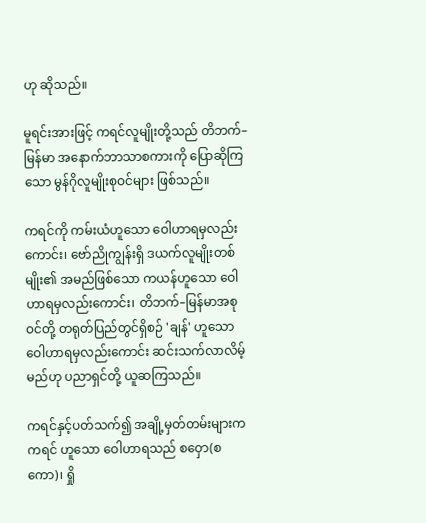ဟု ဆိုသည်။

မူရင်းအားဖြင့် ကရင်လူမျိုးတို့သည် တိဘက်–မြန်မာ အနောက်ဘာသာစကားကို ပြောဆိုကြသော မွန်ဂိုလူမျိုးစုဝင်များ ဖြစ်သည်။

ကရင်ကို ကမ်းယံဟူသော ဝေါဟာရမှလည်းကောင်း၊ ဗော်ညိုကျွန်းရှိ ဒယက်လူမျိုးတစ်မျိုး၏ အမည်ဖြစ်သော ကယန်ဟူသော ဝေါဟာရမှလည်းကောင်း၊ တိဘက်–မြန်မာအစုဝင်တို့ တရုတ်ပြည်တွင်ရှိစဉ် 'ချန်' ဟူသော ဝေါဟာရမှလည်းကောင်း ဆင်းသက်လာလိမ့်မည်ဟု ပညာရှင်တို့ ယူဆကြသည်။

ကရင်နှင့်ပတ်သက်၍ အချို့မှတ်တမ်းများက ကရင် ဟူသော ဝေါဟာရသည် စဝှော(စကော)၊ ရှို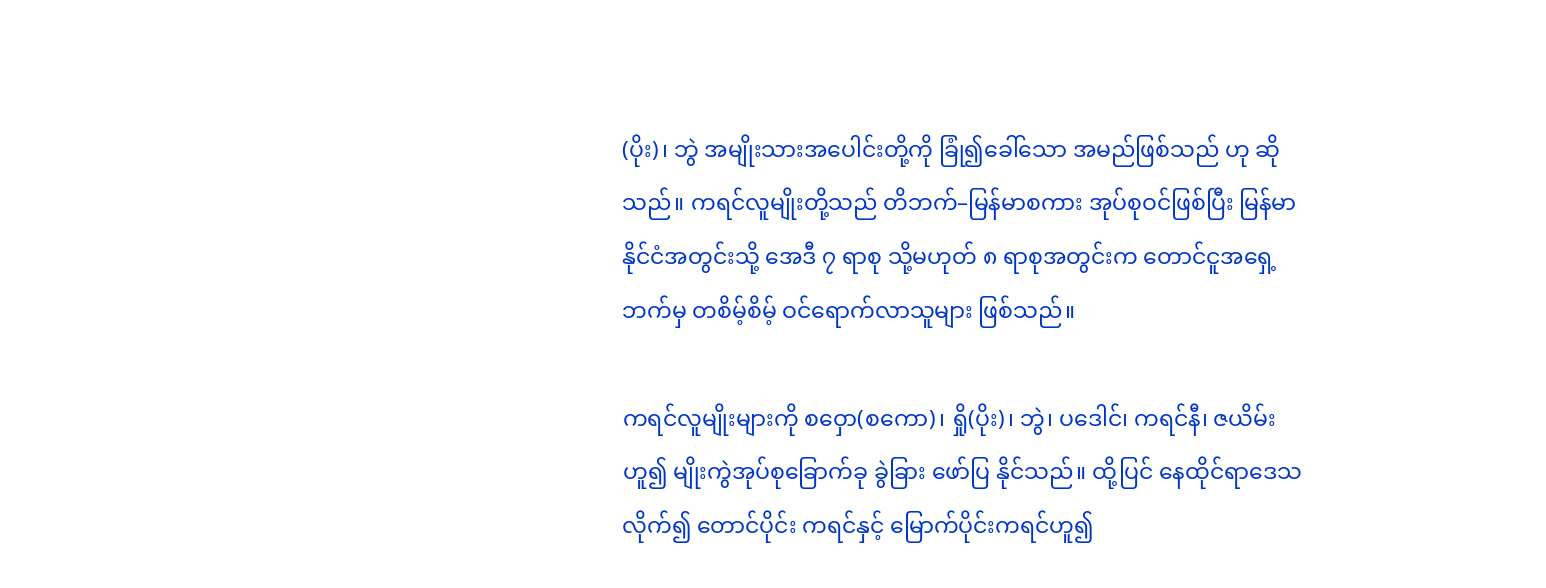(ပိုး)၊ ဘွဲ အမျိုးသားအပေါင်းတို့ကို ခြုံ၍ခေါ်သော အမည်ဖြစ်သည် ဟု ဆိုသည်။ ကရင်လူမျိုးတို့သည် တိဘက်–မြန်မာစကား အုပ်စုဝင်ဖြစ်ပြီး မြန်မာနိုင်ငံအတွင်းသို့ အေဒီ ၇ ရာစု သို့မဟုတ် ၈ ရာစုအတွင်းက တောင်ငူအရှေ့ဘက်မှ တစိမ့်စိမ့် ဝင်ရောက်လာသူများ ဖြစ်သည်။

ကရင်လူမျိုးများကို စဝှော(စကော)၊ ရှို(ပိုး)၊ ဘွဲ၊ ပဒေါင်၊ ကရင်နီ၊ ဇယိမ်းဟူ၍ မျိုးကွဲအုပ်စုခြောက်ခု ခွဲခြား ဖော်ပြ နိုင်သည်။ ထို့ပြင် နေထိုင်ရာဒေသလိုက်၍ တောင်ပိုင်း ကရင်နှင့် မြောက်ပိုင်းကရင်ဟူ၍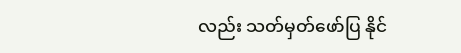လည်း သတ်မှတ်ဖော်ပြ နိုင်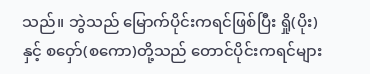သည်။ ဘွဲသည် မြောက်ပိုင်းကရင်ဖြစ်ပြီး ရှို(ပိုး)နှင့် စဝှော်(စကော)တို့သည် တောင်ပိုင်းကရင်များ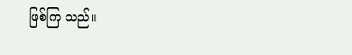ဖြစ်ကြ သည်။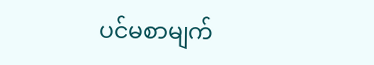ပင်မစာမျက်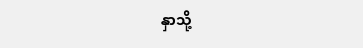နှာသို့